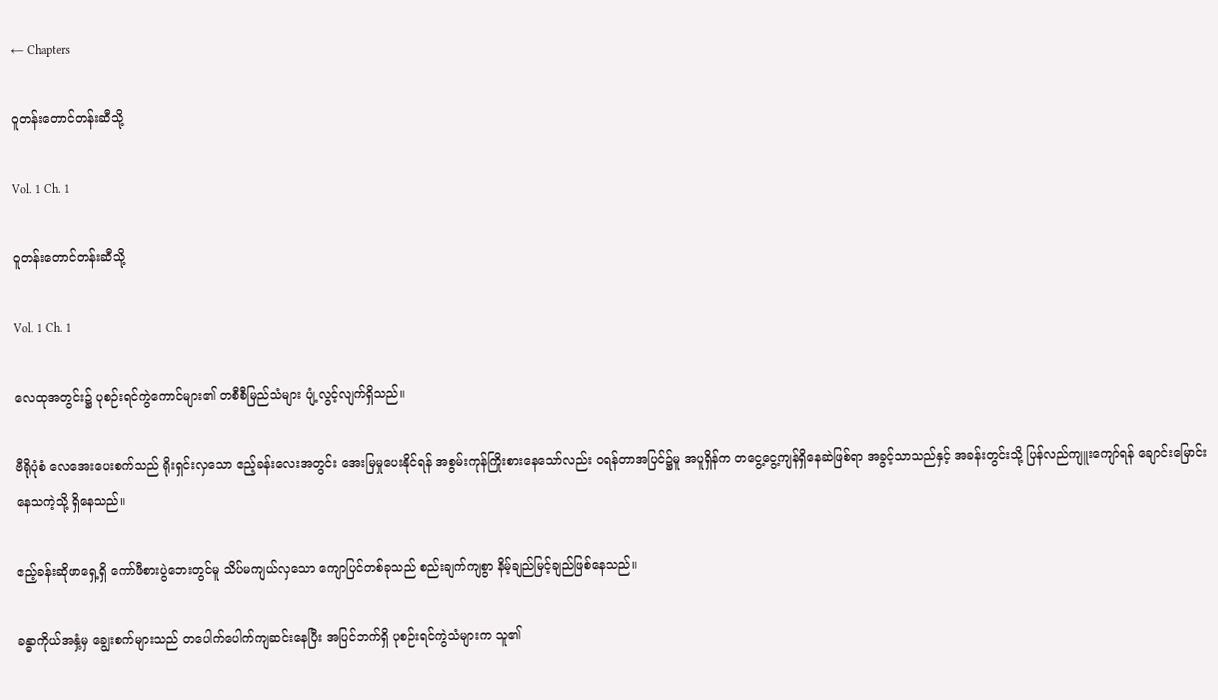← Chapters

ဝူတန်းတောင်တန်းဆီသို့

Vol. 1 Ch. 1

ဝူတန်းတောင်တန်းဆီသို့

Vol. 1 Ch. 1

လေထုအတွင်း၌ ပုစဉ်းရင်ကွဲကောင်များ၏ တစီစီမြည်သံများ ပျံ့လွင့်လျက်ရှိသည်။

ဗီရိုပုံစံ လေအေးပေးစက်သည် ရိုးရှင်းလှသော ဧည့်ခန်းလေးအတွင်း အေးမြမှုပေးနိုင်ရန် အစွမ်းကုန်ကြိုးစားနေသော်လည်း ဝရန်တာအပြင်၌မူ အပူရှိန်က တငွေ့ငွေ့ကျန်ရှိနေဆဲဖြစ်ရာ အခွင့်သာသည်နှင့် အခန်းတွင်းသို့ ပြန်လည်ကျူးကျော်ရန် ချောင်းမြောင်းနေသကဲ့သို့ ရှိနေသည်။

ဧည့်ခန်းဆိုဖာရှေ့ရှိ ကော်ဖီစားပွဲဘေးတွင်မူ သိပ်မကျယ်လှသော ကျောပြင်တစ်ခုသည် စည်းချက်ကျစွာ နိမ့်ချည်မြင့်ချည်ဖြစ်နေသည်။

ခန္ဓာကိုယ်အနှံ့မှ ချွေးစက်များသည် တပေါက်ပေါက်ကျဆင်းနေပြီး အပြင်ဘက်ရှိ ပုစဉ်းရင်ကွဲသံများက သူ၏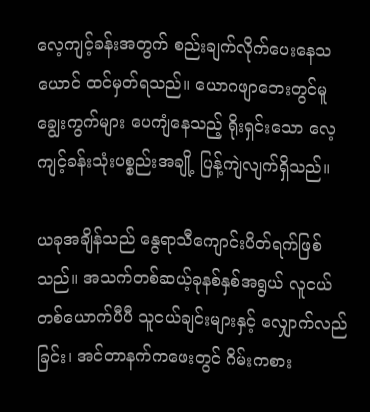လေ့ကျင့်ခန်းအတွက် စည်းချက်လိုက်ပေးနေသယောင် ထင်မှတ်ရသည်။ ယောဂဖျာဘေးတွင်မူ ချွေးကွက်များ ပေကျံနေသည့် ရိုးရှင်းသော လေ့ကျင့်ခန်းသုံးပစ္စည်းအချို့ ပြန့်ကျဲလျက်ရှိသည်။

ယခုအချိန်သည် နွေရာသီကျောင်းပိတ်ရက်ဖြစ်သည်။ အသက်တစ်ဆယ့်ခုနစ်နှစ်အရွယ် လူငယ်တစ်ယောက်ပီပီ သူငယ်ချင်းများနှင့် လျှောက်လည်ခြင်း၊ အင်တာနက်ကဖေးတွင် ဂိမ်းကစား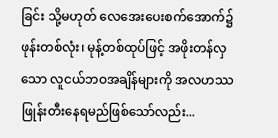ခြင်း သို့မဟုတ် လေအေးပေးစက်အောက်၌ ဖုန်းတစ်လုံး၊ မုန့်တစ်ထုပ်ဖြင့် အဖိုးတန်လှသော လူငယ်ဘဝအချိန်များကို အလဟဿဖြုန်းတီးနေရမည်ဖြစ်သော်လည်း...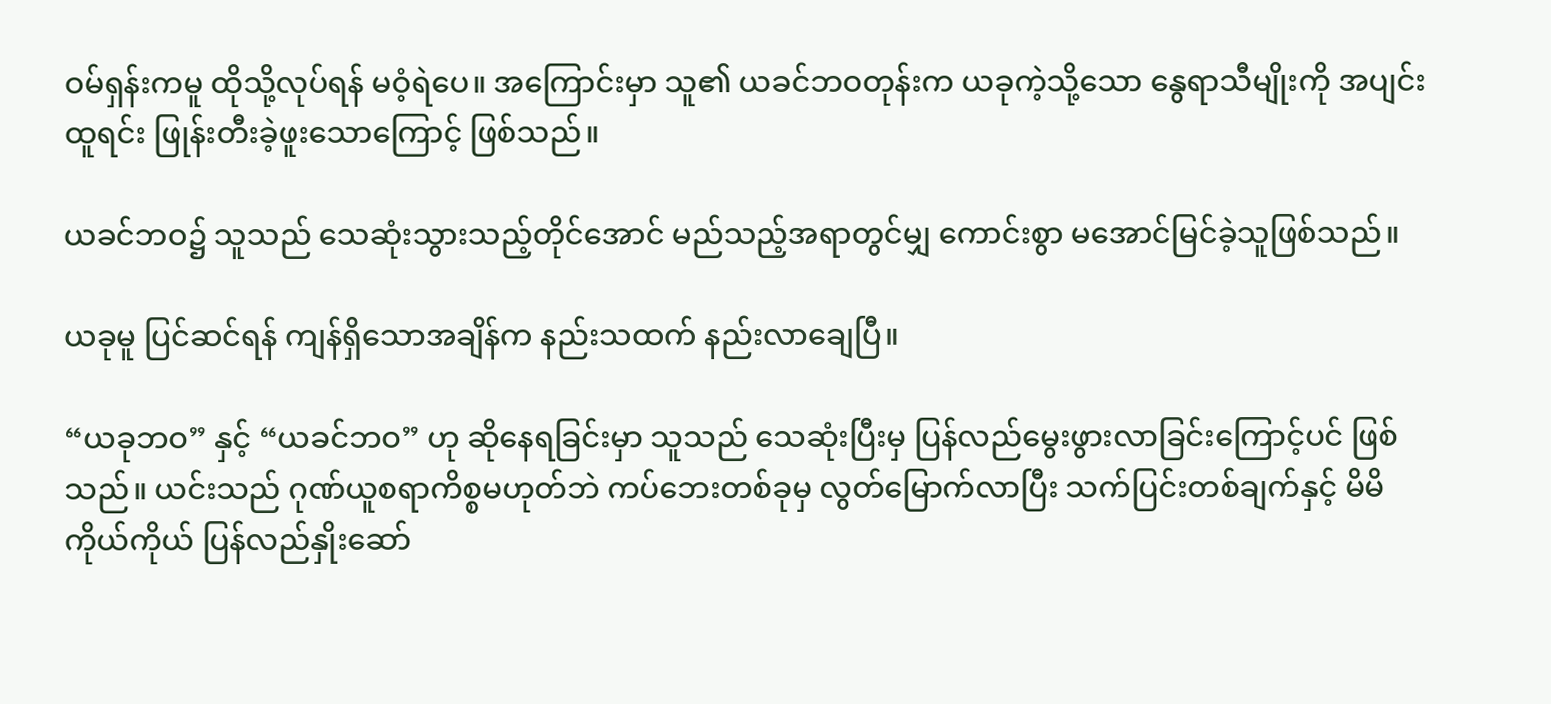ဝမ်ရှန်းကမူ ထိုသို့လုပ်ရန် မဝံ့ရဲပေ။ အကြောင်းမှာ သူ၏ ယခင်ဘဝတုန်းက ယခုကဲ့သို့သော နွေရာသီမျိုးကို အပျင်းထူရင်း ဖြုန်းတီးခဲ့ဖူးသောကြောင့် ဖြစ်သည်။

ယခင်ဘဝ၌ သူသည် သေဆုံးသွားသည့်တိုင်အောင် မည်သည့်အရာတွင်မျှ ကောင်းစွာ မအောင်မြင်ခဲ့သူဖြစ်သည်။

ယခုမူ ပြင်ဆင်ရန် ကျန်ရှိသောအချိန်က နည်းသထက် နည်းလာချေပြီ။

“ယခုဘဝ” နှင့် “ယခင်ဘဝ” ဟု ဆိုနေရခြင်းမှာ သူသည် သေဆုံးပြီးမှ ပြန်လည်မွေးဖွားလာခြင်းကြောင့်ပင် ဖြစ်သည်။ ယင်းသည် ဂုဏ်ယူစရာကိစ္စမဟုတ်ဘဲ ကပ်ဘေးတစ်ခုမှ လွတ်မြောက်လာပြီး သက်ပြင်းတစ်ချက်နှင့် မိမိကိုယ်ကိုယ် ပြန်လည်နှိုးဆော်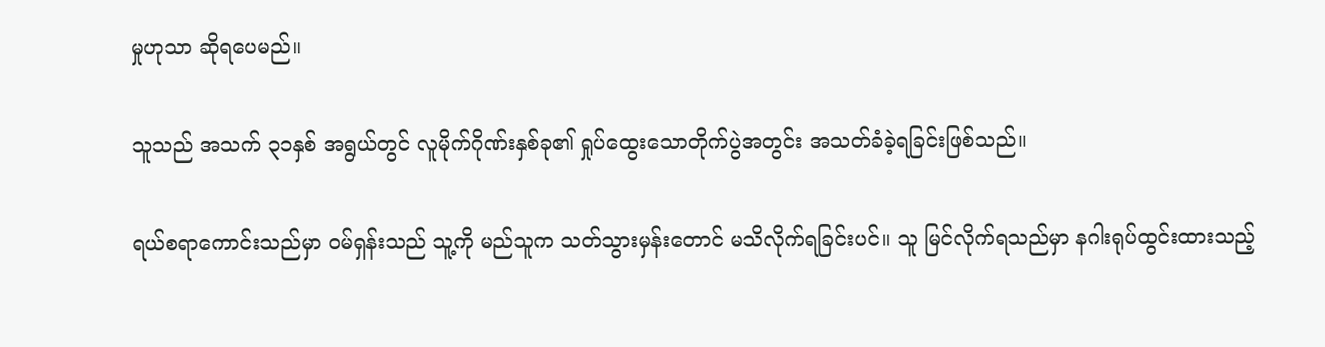မှုဟုသာ ဆိုရပေမည်။

သူသည် အသက် ၃၁နှစ် အရွယ်တွင် လူမိုက်ဂိုဏ်းနှစ်ခု၏ ရှုပ်ထွေးသောတိုက်ပွဲအတွင်း အသတ်ခံခဲ့ရခြင်းဖြစ်သည်။

ရယ်စရာကောင်းသည်မှာ ဝမ်ရှန်းသည် သူ့ကို မည်သူက သတ်သွားမှန်းတောင် မသိလိုက်ရခြင်းပင်။ သူ မြင်လိုက်ရသည်မှာ နဂါးရုပ်ထွင်းထားသည့်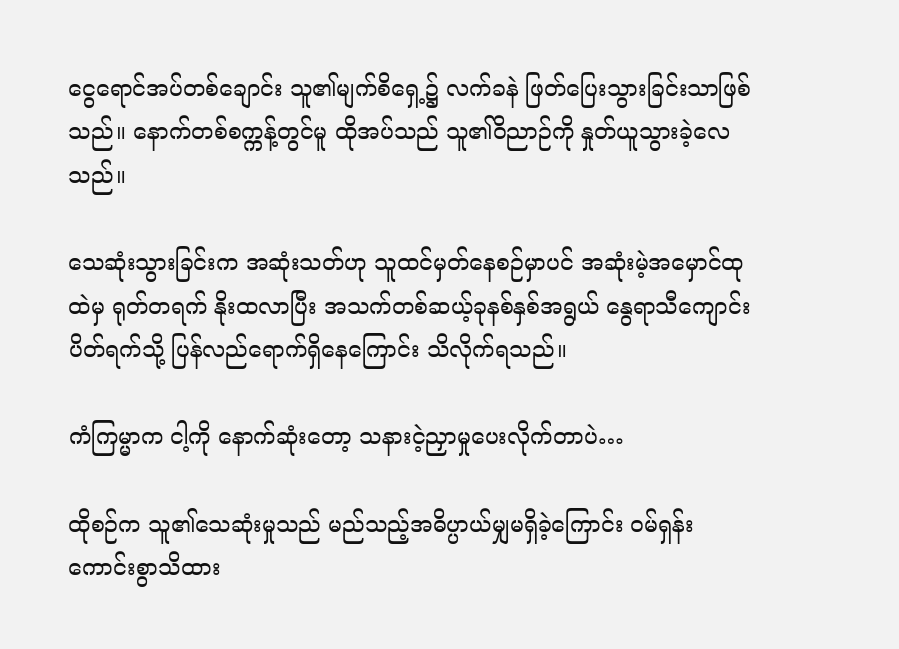ငွေရောင်အပ်တစ်ချောင်း သူ၏မျက်စိရှေ့၌ လက်ခနဲ ဖြတ်ပြေးသွားခြင်းသာဖြစ်သည်။ နောက်တစ်စက္ကန့်တွင်မူ ထိုအပ်သည် သူ၏ဝိညာဉ်ကို နှုတ်ယူသွားခဲ့လေသည်။

သေဆုံးသွားခြင်းက အဆုံးသတ်ဟု သူထင်မှတ်နေစဉ်မှာပင် အဆုံးမဲ့အမှောင်ထုထဲမှ ရုတ်တရက် နိုးထလာပြီး အသက်တစ်ဆယ့်ခုနစ်နှစ်အရွယ် နွေရာသီကျောင်းပိတ်ရက်သို့ ပြန်လည်ရောက်ရှိနေကြောင်း သိလိုက်ရသည်။

ကံကြမ္မာက ငါ့ကို နောက်ဆုံးတော့ သနားငဲ့ညှာမှုပေးလိုက်တာပဲ…

ထိုစဉ်က သူ၏သေဆုံးမှုသည် မည်သည့်အဓိပ္ပာယ်မျှမရှိခဲ့ကြောင်း ဝမ်ရှန်း ကောင်းစွာသိထား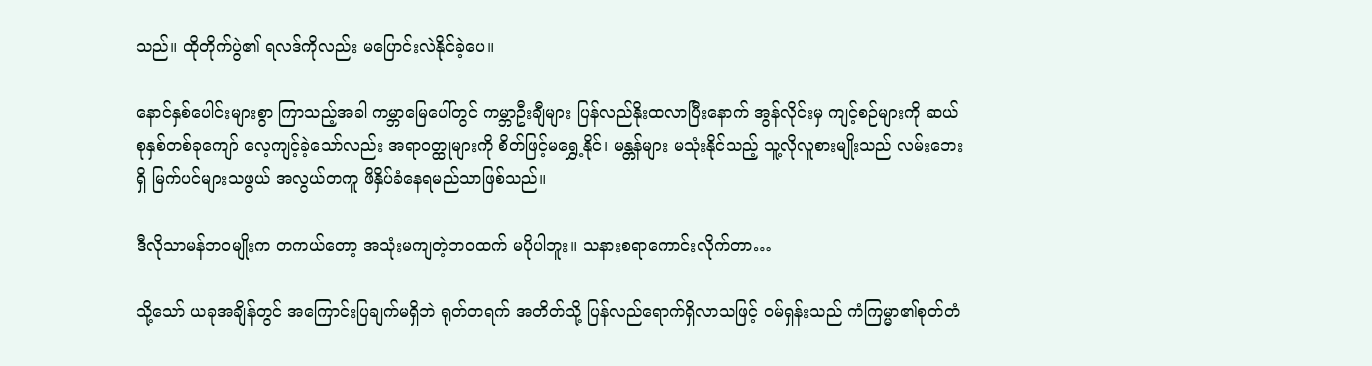သည်။ ထိုတိုက်ပွဲ၏ ရလဒ်ကိုလည်း မပြောင်းလဲနိုင်ခဲ့ပေ။

နောင်နှစ်ပေါင်းများစွာ ကြာသည့်အခါ ကမ္ဘာမြေပေါ်တွင် ကမ္ဘာဦးချီများ ပြန်လည်နိုးထလာပြီးနောက် အွန်လိုင်းမှ ကျင့်စဉ်များကို ဆယ်စုနှစ်တစ်ခုကျော် လေ့ကျင့်ခဲ့သော်လည်း အရာဝတ္ထုများကို စိတ်ဖြင့်မရွှေ့နိုင်၊ မန္တန်များ မသုံးနိုင်သည့် သူ့လိုလူစားမျိုးသည် လမ်းဘေးရှိ မြက်ပင်များသဖွယ် အလွယ်တကူ ဖိနှိပ်ခံနေရမည်သာဖြစ်သည်။

ဒီလိုသာမန်ဘဝမျိုးက တကယ်တော့ အသုံးမကျတဲ့ဘဝထက် မပိုပါဘူး။ သနားစရာကောင်းလိုက်တာ…

သို့သော် ယခုအချိန်တွင် အကြောင်းပြချက်မရှိဘဲ ရုတ်တရက် အတိတ်သို့ ပြန်လည်ရောက်ရှိလာသဖြင့် ဝမ်ရှန်းသည် ကံကြမ္မာ၏စုတ်တံ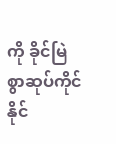ကို ခိုင်မြဲစွာဆုပ်ကိုင်နိုင်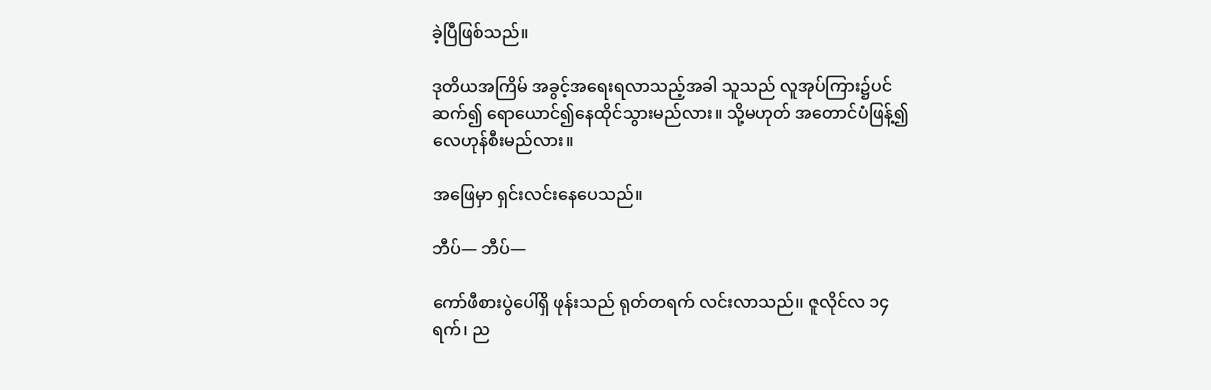ခဲ့ပြီဖြစ်သည်။

ဒုတိယအကြိမ် အခွင့်အရေးရလာသည့်အခါ သူသည် လူအုပ်ကြား၌ပင် ဆက်၍ ရောယောင်၍နေထိုင်သွားမည်လား။ သို့မဟုတ် အတောင်ပံဖြန့်၍ လေဟုန်စီးမည်လား။

အဖြေမှာ ရှင်းလင်းနေပေသည်။

ဘီပ်— ဘီပ်—

ကော်ဖီစားပွဲပေါ်ရှိ ဖုန်းသည် ရုတ်တရက် လင်းလာသည်၊၊ ဇူလိုင်လ ၁၄ ရက်၊ ည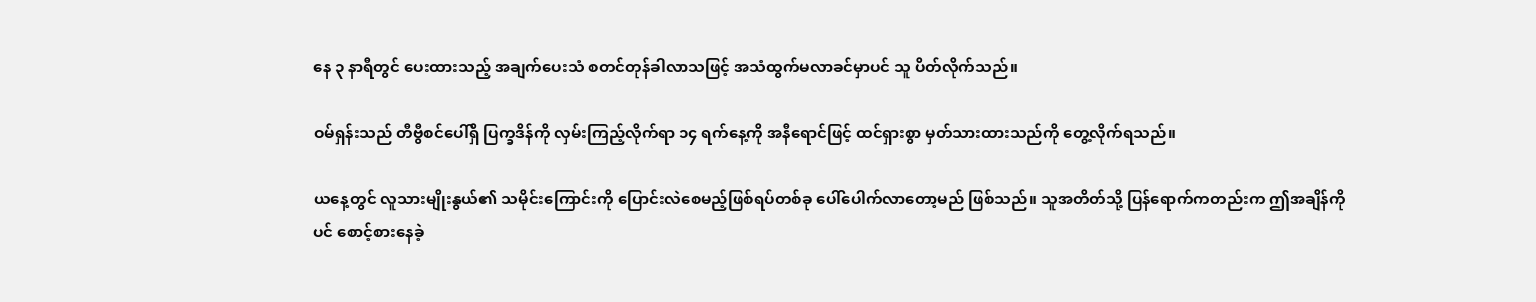နေ ၃ နာရီတွင် ပေးထားသည့် အချက်ပေးသံ စတင်တုန်ခါလာသဖြင့် အသံထွက်မလာခင်မှာပင် သူ ပိတ်လိုက်သည်။

ဝမ်ရှန်းသည် တီဗွီစင်ပေါ်ရှိ ပြက္ခဒိန်ကို လှမ်းကြည့်လိုက်ရာ ၁၄ ရက်နေ့ကို အနီရောင်ဖြင့် ထင်ရှားစွာ မှတ်သားထားသည်ကို တွေ့လိုက်ရသည်။

ယနေ့တွင် လူသားမျိုးနွယ်၏ သမိုင်းကြောင်းကို ပြောင်းလဲစေမည့်ဖြစ်ရပ်တစ်ခု ပေါ်ပေါက်လာတော့မည် ဖြစ်သည်။ သူအတိတ်သို့ ပြန်ရောက်ကတည်းက ဤအချိန်ကိုပင် စောင့်စားနေခဲ့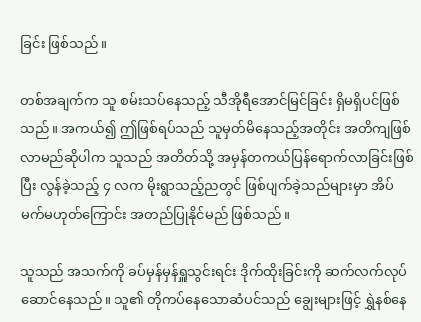ခြင်း ဖြစ်သည်။

တစ်အချက်က သူ စမ်းသပ်နေသည့် သီအိုရီအောင်မြင်ခြင်း ရှိမရှိပင်ဖြစ်သည်။ အကယ်၍ ဤဖြစ်ရပ်သည် သူမှတ်မိနေသည့်အတိုင်း အတိကျဖြစ်လာမည်ဆိုပါက သူသည် အတိတ်သို့ အမှန်တကယ်ပြန်ရောက်လာခြင်းဖြစ်ပြီး လွန်ခဲ့သည့် ၄ လက မိုးရွာသည့်ညတွင် ဖြစ်ပျက်ခဲ့သည်များမှာ အိပ်မက်မဟုတ်ကြောင်း အတည်ပြုနိုင်မည် ဖြစ်သည်။

သူသည် အသက်ကို ခပ်မှန်မှန်ရှူသွင်းရင်း ဒိုက်ထိုးခြင်းကို ဆက်လက်လုပ်ဆောင်နေသည်။ သူ၏ တိုကပ်နေသောဆံပင်သည် ချွေးများဖြင့် ရွှဲနစ်နေ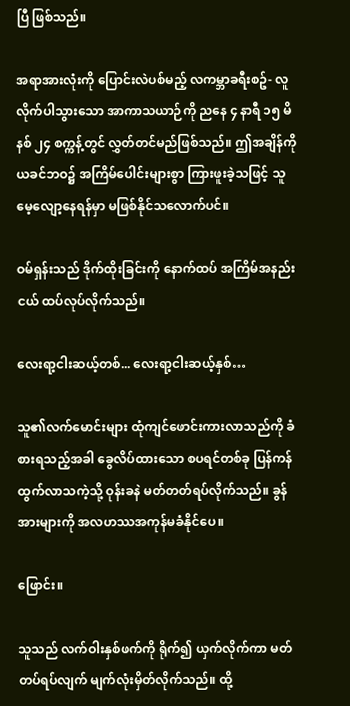ပြီ ဖြစ်သည်။

အရာအားလုံးကို ပြောင်းလဲပစ်မည့် လကမ္ဘာခရီးစဥ်- လူလိုက်ပါသွားသော အာကာသယာဉ်ကို ညနေ ၄ နာရီ ၁၅ မိနစ် ၂၄ စက္ကန့်တွင် လွှတ်တင်မည်ဖြစ်သည်။ ဤအချိန်ကို ယခင်ဘဝ၌ အကြိမ်ပေါင်းများစွာ ကြားဖူးခဲ့သဖြင့် သူမေ့လျော့နေရန်မှာ မဖြစ်နိုင်သလောက်ပင်။

ဝမ်ရှန်းသည် ဒိုက်ထိုးခြင်းကို နောက်ထပ် အကြိမ်အနည်းငယ် ထပ်လုပ်လိုက်သည်။

လေးရာ့ငါးဆယ့်တစ်... လေးရာ့ငါးဆယ့်နှစ်…

သူ၏လက်မောင်းများ ထုံကျင်ဖောင်းကားလာသည်ကို ခံစားရသည့်အခါ ခွေလိပ်ထားသော စပရင်တစ်ခု ပြန်ကန်ထွက်လာသကဲ့သို့ ဝုန်းခနဲ မတ်တတ်ရပ်လိုက်သည်။ ခွန်အားများကို အလဟဿအကုန်မခံနိုင်ပေ။

ဖြောင်း။

သူသည် လက်ဝါးနှစ်ဖက်ကို ရိုက်၍ ယှက်လိုက်ကာ မတ်တပ်ရပ်လျက် မျက်လုံးမှိတ်လိုက်သည်။ ထို့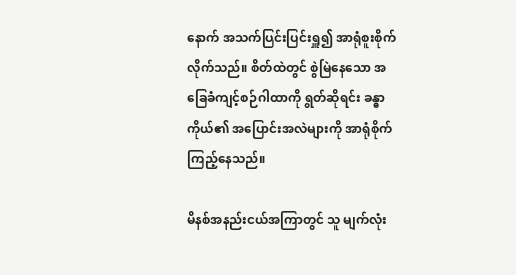နောက် အသက်ပြင်းပြင်းရှူ၍ အာရုံစူးစိုက်လိုက်သည်။ စိတ်ထဲတွင် စွဲမြဲနေသော အခြေခံကျင့်စဉ်ဂါထာကို ရွတ်ဆိုရင်း ခန္ဓာကိုယ်၏ အပြောင်းအလဲများကို အာရုံစိုက်ကြည့်နေသည်။

မိနစ်အနည်းငယ်အကြာတွင် သူ မျက်လုံး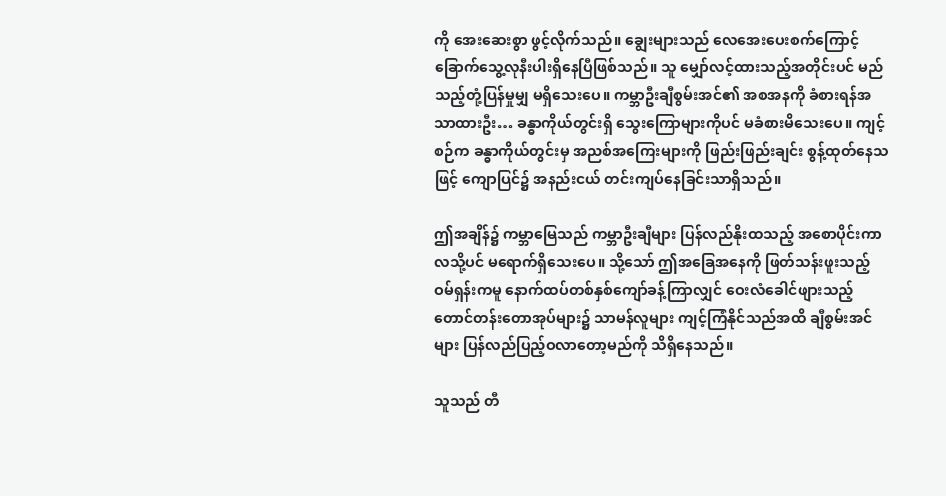ကို အေးဆေးစွာ ဖွင့်လိုက်သည်။ ချွေးများသည် လေအေးပေးစက်ကြောင့် ခြောက်သွေ့လုနီးပါးရှိနေပြီဖြစ်သည်။ သူ မျှော်လင့်ထားသည့်အတိုင်းပင် မည်သည့်တုံ့ပြန်မှုမျှ မရှိသေးပေ။ ကမ္ဘာဦးချီစွမ်းအင်၏ အစအနကို ခံစားရန်အသာထားဦး… ခန္ဓာကိုယ်တွင်းရှိ သွေးကြောများကိုပင် မခံစားမိသေးပေ။ ကျင့်စဉ်က ခန္ဓာကိုယ်တွင်းမှ အညစ်အကြေးများကို ဖြည်းဖြည်းချင်း စွန့်ထုတ်နေသဖြင့် ကျောပြင်၌ အနည်းငယ် တင်းကျပ်နေခြင်းသာရှိသည်။

ဤအချိန်၌ ကမ္ဘာမြေသည် ကမ္ဘာဦးချီများ ပြန်လည်နိုးထသည့် အစောပိုင်းကာလသို့ပင် မရောက်ရှိသေးပေ။ သို့သော် ဤအခြေအနေကို ဖြတ်သန်းဖူးသည့် ဝမ်ရှန်းကမူ နောက်ထပ်တစ်နှစ်ကျော်ခန့်ကြာလျှင် ဝေးလံခေါင်ဖျားသည့် တောင်တန်းတောအုပ်များ၌ သာမန်လူများ ကျင့်ကြံနိုင်သည်အထိ ချီစွမ်းအင်များ ပြန်လည်ပြည့်ဝလာတော့မည်ကို သိရှိနေသည်။

သူသည် တီ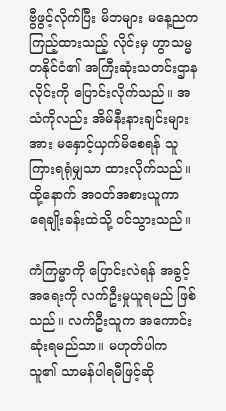ဗွီဖွင့်လိုက်ပြီး မိဘများ မနေ့ညက ကြည့်ထားသည့် လိုင်းမှ ဟွာသမ္မတနိုင်ငံ၏ အကြီးဆုံးသတင်းဌာနလိုင်းကို ပြောင်းလိုက်သည်။ အသံကိုလည်း အိမ်နီးနားချင်းများအား မနှောင့်ယှက်မိစေရန် သူကြားရရုံမျှသာ ထားလိုက်သည်။ ထို့နောက် အဝတ်အစားယူကာ ရေချိုးခန်းထဲသို့ ဝင်သွားသည်။

ကံကြမ္မာကို ပြောင်းလဲရန် အခွင့်အရေးကို လက်ဦးမှုယူရမည် ဖြစ်သည်။ လက်ဦးသူက အကောင်းဆုံးရမည်သာ။ မဟုတ်ပါက သူ၏ သာမန်ပါရမီဖြင့်ဆို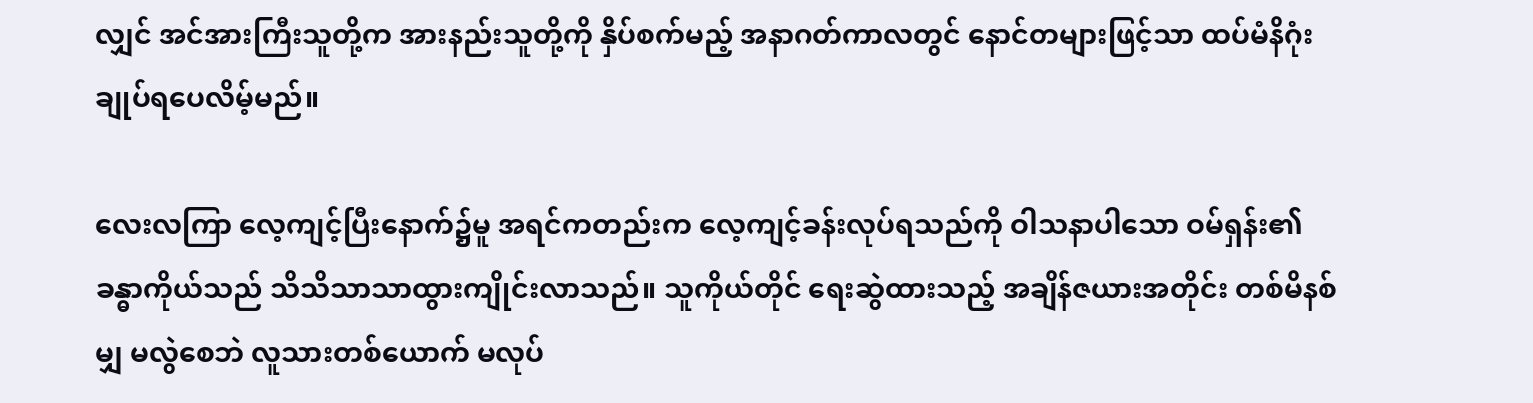လျှင် အင်အားကြီးသူတို့က အားနည်းသူတို့ကို နှိပ်စက်မည့် အနာဂတ်ကာလတွင် နောင်တများဖြင့်သာ ထပ်မံနိဂုံးချုပ်ရပေလိမ့်မည်။

လေးလကြာ လေ့ကျင့်ပြီးနောက်၌မူ အရင်ကတည်းက လေ့ကျင့်ခန်းလုပ်ရသည်ကို ဝါသနာပါသော ဝမ်ရှန်း၏ ခန္ဓာကိုယ်သည် သိသိသာသာထွားကျိုင်းလာသည်။ သူကိုယ်တိုင် ရေးဆွဲထားသည့် အချိန်ဇယားအတိုင်း တစ်မိနစ်မျှ မလွဲစေဘဲ လူသားတစ်ယောက် မလုပ်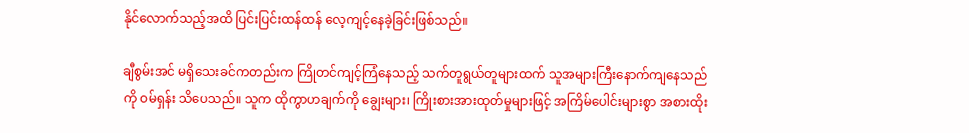နိုင်လောက်သည့်အထိ ပြင်းပြင်းထန်ထန် လေ့ကျင့်နေခဲ့ခြင်းဖြစ်သည်။

ချီစွမ်းအင် မရှိသေးခင်ကတည်းက ကြိုတင်ကျင့်ကြံနေသည့် သက်တူရွယ်တူများထက် သူအများကြီးနောက်ကျနေသည်ကို ဝမ်ရှန်း သိပေသည်။ သူက ထိုကွာဟချက်ကို ချွေးများ၊ ကြိုးစားအားထုတ်မှုများဖြင့် အကြိမ်ပေါင်းများစွာ အစားထိုး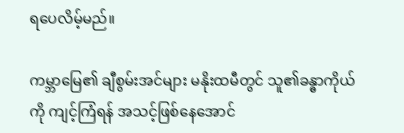ရပေလိမ့်မည်။

ကမ္ဘာမြေ၏ ချီစွမ်းအင်များ မနိုးထမီတွင် သူ၏ခန္ဓာကိုယ်ကို ကျင့်ကြံရန် အသင့်ဖြစ်နေအောင်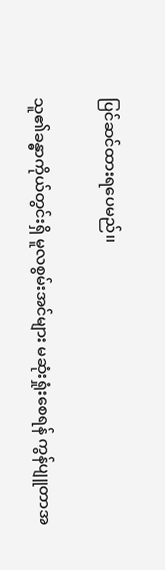ပြင်ဆင်ထားရပေမည်၊၊

သူ၏ခန္ဓာကိုယ်တွင်းရှိ မူလစွမ်းအင်များ မဆုံးရှုံးစေရန် ကွန်ပျူတာအ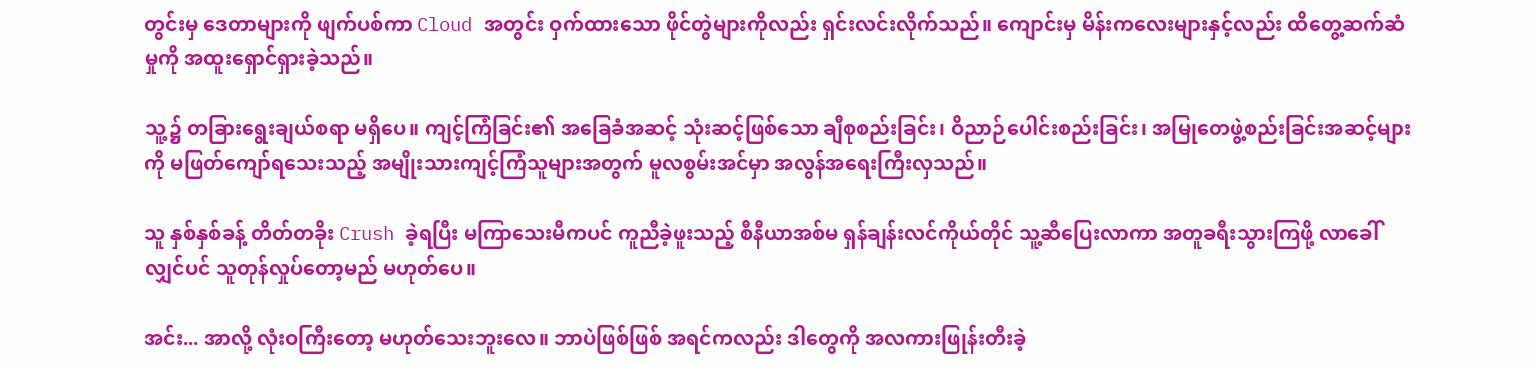တွင်းမှ ဒေတာများကို ဖျက်ပစ်ကာ Cloud အတွင်း ဝှက်ထားသော ဖိုင်တွဲများကိုလည်း ရှင်းလင်းလိုက်သည်။ ကျောင်းမှ မိန်းကလေးများနှင့်လည်း ထိတွေ့ဆက်ဆံမှုကို အထူးရှောင်ရှားခဲ့သည်။

သူ့၌ တခြားရွေးချယ်စရာ မရှိပေ။ ကျင့်ကြံခြင်း၏ အခြေခံအဆင့် သုံးဆင့်ဖြစ်သော ချီစုစည်းခြင်း၊ ဝိညာဉ်ပေါင်းစည်းခြင်း၊ အမြုတေဖွဲ့စည်းခြင်းအဆင့်များကို မဖြတ်ကျော်ရသေးသည့် အမျိုးသားကျင့်ကြံသူများအတွက် မူလစွမ်းအင်မှာ အလွန်အရေးကြီးလှသည်။

သူ နှစ်နှစ်ခန့် တိတ်တခိုး Crush ခဲ့ရပြီး မကြာသေးမီကပင် ကူညီခဲ့ဖူးသည့် စီနီယာအစ်မ ရှန်ချန်းလင်ကိုယ်တိုင် သူ့ဆီပြေးလာကာ အတူခရီးသွားကြဖို့ လာခေါ်လျှင်ပင် သူတုန်လှုပ်တော့မည် မဟုတ်ပေ။

အင်း... အာလို့ လုံးဝကြီးတော့ မဟုတ်သေးဘူးလေ။ ဘာပဲဖြစ်ဖြစ် အရင်ကလည်း ဒါတွေကို အလကားဖြုန်းတီးခဲ့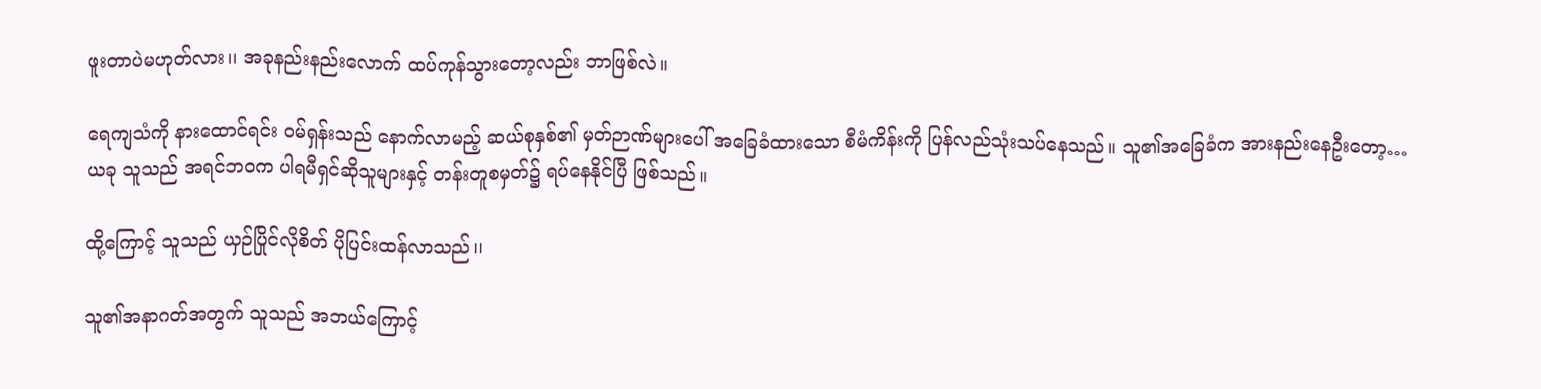ဖူးတာပဲမဟုတ်လား၊၊ အခုနည်းနည်းလောက် ထပ်ကုန်သွားတော့လည်း ဘာဖြစ်လဲ။

ရေကျသံကို နားထောင်ရင်း ဝမ်ရှန်းသည် နောက်လာမည့် ဆယ်စုနှစ်၏ မှတ်ဉာဏ်များပေါ် အခြေခံထားသော စီမံကိန်းကို ပြန်လည်သုံးသပ်နေသည်။ သူ၏အခြေခံက အားနည်းနေဦးတော့… ယခု သူသည် အရင်ဘဝက ပါရမီရှင်ဆိုသူများနှင့် တန်းတူစမှတ်၌ ရပ်နေနိုင်ပြီ ဖြစ်သည်။

ထို့ကြောင့် သူသည် ယှဉ်ပြိုင်လိုစိတ် ပိုပြင်းထန်လာသည်၊၊

သူ၏အနာဂတ်အတွက် သူသည် အဘယ်ကြောင့်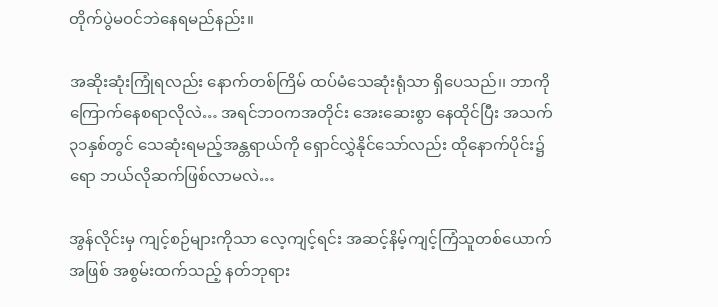တိုက်ပွဲမဝင်ဘဲနေရမည်နည်း။

အဆိုးဆုံးကြုံရလည်း နောက်တစ်ကြိမ် ထပ်မံသေဆုံးရုံသာ ရှိပေသည်၊၊ ဘာကို ကြောက်နေစရာလိုလဲ… အရင်ဘဝကအတိုင်း အေးဆေးစွာ နေထိုင်ပြီး အသက် ၃၁နှစ်တွင် သေဆုံးရမည့်အန္တရာယ်ကို ရှောင်လွှဲနိုင်သော်လည်း ထိုနောက်ပိုင်း၌ရော ဘယ်လိုဆက်ဖြစ်လာမလဲ…

အွန်လိုင်းမှ ကျင့်စဉ်များကိုသာ လေ့ကျင့်ရင်း အဆင့်နိမ့်ကျင့်ကြံသူတစ်ယောက်အဖြစ် အစွမ်းထက်သည့် နတ်ဘုရား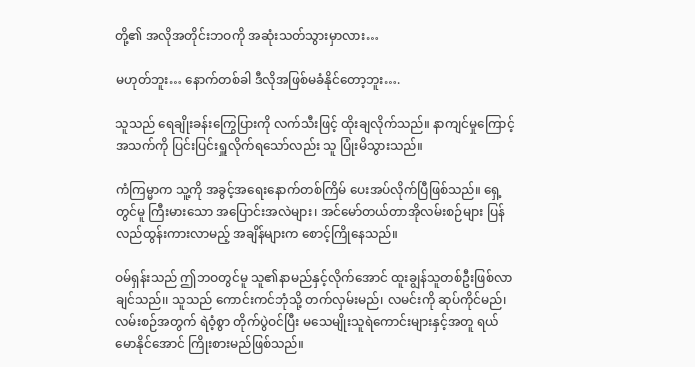တို့၏ အလိုအတိုင်းဘဝကို အဆုံးသတ်သွားမှာလား…

မဟုတ်ဘူး… နောက်တစ်ခါ ဒီလိုအဖြစ်မခံနိုင်တော့ဘူး….

သူသည် ရေချိုးခန်းကြွေပြားကို လက်သီးဖြင့် ထိုးချလိုက်သည်။ နာကျင်မှုကြောင့် အသက်ကို ပြင်းပြင်းရှူလိုက်ရသော်လည်း သူ ပြုံးမိသွားသည်။

ကံကြမ္မာက သူ့ကို အခွင့်အရေးနောက်တစ်ကြိမ် ပေးအပ်လိုက်ပြီဖြစ်သည်။ ရှေ့တွင်မူ ကြီးမားသော အပြောင်းအလဲများ၊ အင်မော်တယ်တာအိုလမ်းစဉ်များ ပြန်လည်ထွန်းကားလာမည့် အချိန်များက စောင့်ကြိုနေသည်။

ဝမ်ရှန်းသည် ဤဘဝတွင်မူ သူ၏နာမည်နှင့်လိုက်အောင် ထူးချွန်သူတစ်ဦးဖြစ်လာချင်သည်၊၊ သူသည် ကောင်းကင်ဘုံသို့ တက်လှမ်းမည်၊ လမင်းကို ဆုပ်ကိုင်မည်၊ လမ်းစဉ်အတွက် ရဲဝံ့စွာ တိုက်ပွဲဝင်ပြီး မသေမျိုးသူရဲကောင်းများနှင့်အတူ ရယ်မောနိုင်အောင် ကြိုးစားမည်ဖြစ်သည်။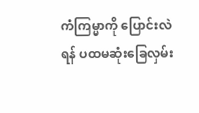ကံကြမ္မာကို ပြောင်းလဲရန် ပထမဆုံးခြေလှမ်း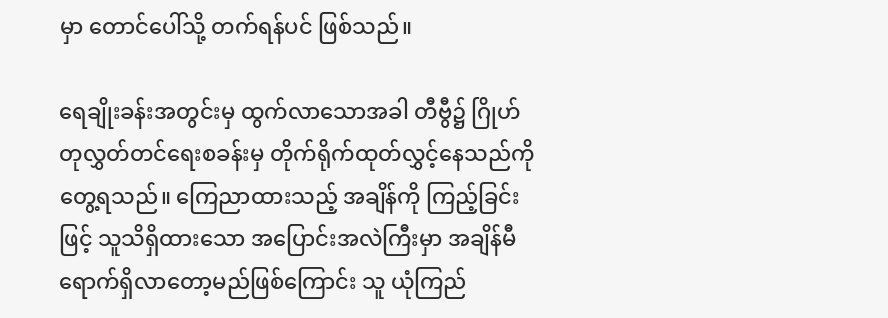မှာ တောင်ပေါ်သို့ တက်ရန်ပင် ဖြစ်သည်။

ရေချိုးခန်းအတွင်းမှ ထွက်လာသောအခါ တီဗွီ၌ ဂြိုဟ်တုလွှတ်တင်ရေးစခန်းမှ တိုက်ရိုက်ထုတ်လွှင့်နေသည်ကို တွေ့ရသည်။ ကြေညာထားသည့် အချိန်ကို ကြည့်ခြင်းဖြင့် သူသိရှိထားသော အပြောင်းအလဲကြီးမှာ အချိန်မီရောက်ရှိလာတော့မည်ဖြစ်ကြောင်း သူ ယုံကြည်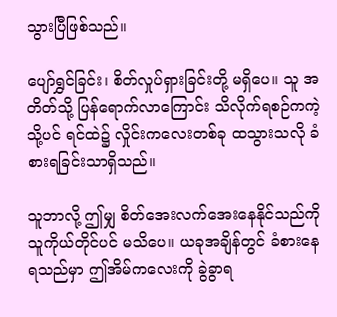သွားပြီဖြစ်သည်။

ပျော်ရွှင်ခြင်း၊ စိတ်လှုပ်ရှားခြင်းတို့ မရှိပေ။ သူ အတိတ်သို့ ပြန်ရောက်လာကြောင်း သိလိုက်ရစဉ်ကကဲ့သို့ပင် ရင်ထဲ၌ လှိုင်းကလေးတစ်ခု ထသွားသလို ခံစားရခြင်းသာရှိသည်။

သူဘာလို့ ဤမျှ စိတ်အေးလက်အေးနေနိုင်သည်ကို သူကိုယ်တိုင်ပင် မသိပေ။ ယခုအချိန်တွင် ခံစားနေရသည်မှာ ဤအိမ်ကလေးကို ခွဲခွာရ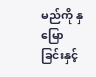မည်ကို နှမြောခြင်းနှင့်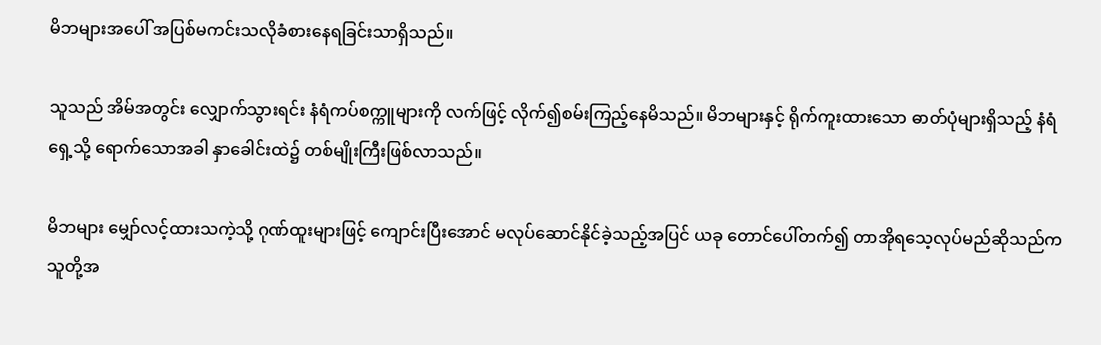မိဘများအပေါ် အပြစ်မကင်းသလိုခံစားနေရခြင်းသာရှိသည်။

သူသည် အိမ်အတွင်း လျှောက်သွားရင်း နံရံကပ်စက္ကူများကို လက်ဖြင့် လိုက်၍စမ်းကြည့်နေမိသည်။ မိဘများနှင့် ရိုက်ကူးထားသော ဓာတ်ပုံများရှိသည့် နံရံရှေ့သို့ ရောက်သောအခါ နှာခေါင်းထဲ၌ တစ်မျိုးကြီးဖြစ်လာသည်။

မိဘများ မျှော်လင့်ထားသကဲ့သို့ ဂုဏ်ထူးများဖြင့် ကျောင်းပြီးအောင် မလုပ်ဆောင်နိုင်ခဲ့သည့်အပြင် ယခု တောင်ပေါ်တက်၍ တာအိုရသေ့လုပ်မည်ဆိုသည်က သူတို့အ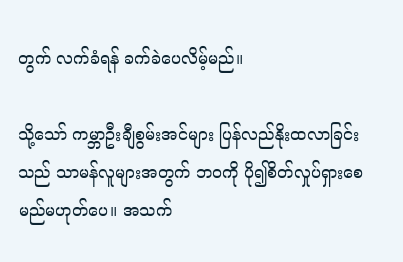တွက် လက်ခံရန် ခက်ခဲပေလိမ့်မည်။

သို့သော် ကမ္ဘာဦးချီစွမ်းအင်များ ပြန်လည်နိုးထလာခြင်းသည် သာမန်လူများအတွက် ဘဝကို ပို၍စိတ်လှုပ်ရှားစေမည်မဟုတ်ပေ။ အသက်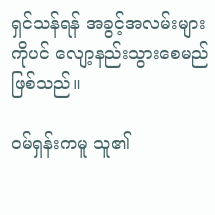ရှင်သန်ရန် အခွင့်အလမ်းများကိုပင် လျော့နည်းသွားစေမည် ဖြစ်သည်။

ဝမ်ရှန်းကမူ သူ၏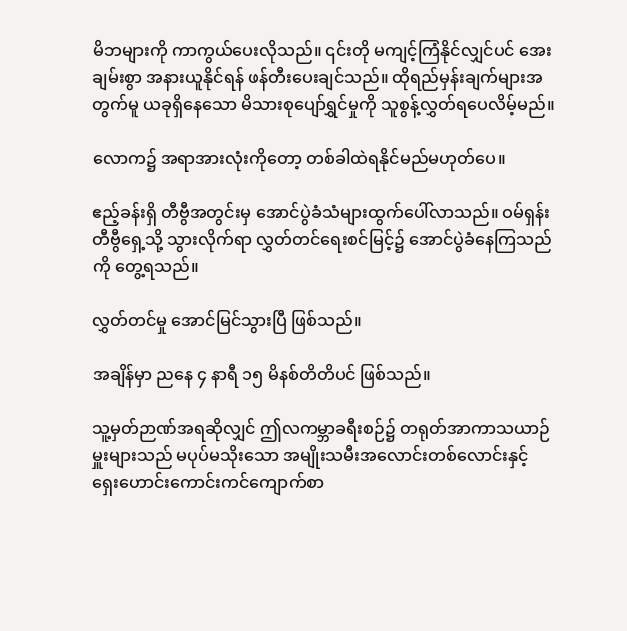မိဘများကို ကာကွယ်ပေးလိုသည်။ ၎င်းတို မကျင့်ကြံနိုင်လျှင်ပင် အေးချမ်းစွာ အနားယူနိုင်ရန် ဖန်တီးပေးချင်သည်။ ထိုရည်မှန်းချက်များအတွက်မူ ယခုရှိနေသော မိသားစုပျော်ရွှင်မှုကို သူစွန့်လွှတ်ရပေလိမ့်မည်။

လောက၌ အရာအားလုံးကိုတော့ တစ်ခါထဲရနိုင်မည်မဟုတ်ပေ။

ဧည့်ခန်းရှိ တီဗွီအတွင်းမှ အောင်ပွဲခံသံများထွက်ပေါ်လာသည်။ ဝမ်ရှန်း တီဗွီရှေ့သို့ သွားလိုက်ရာ လွှတ်တင်ရေးစင်မြင့်၌ အောင်ပွဲခံနေကြသည်ကို တွေ့ရသည်။

လွှတ်တင်မှု အောင်မြင်သွားပြီ ဖြစ်သည်။

အချိန်မှာ ညနေ ၄ နာရီ ၁၅ မိနစ်တိတိပင် ဖြစ်သည်။

သူ့မှတ်ဉာဏ်အရဆိုလျှင် ဤလကမ္ဘာခရီးစဉ်၌ တရုတ်အာကာသယာဉ်မှူးများသည် မပုပ်မသိုးသော အမျိုးသမီးအလောင်းတစ်လောင်းနှင့် ရှေးဟောင်းကောင်းကင်ကျောက်စာ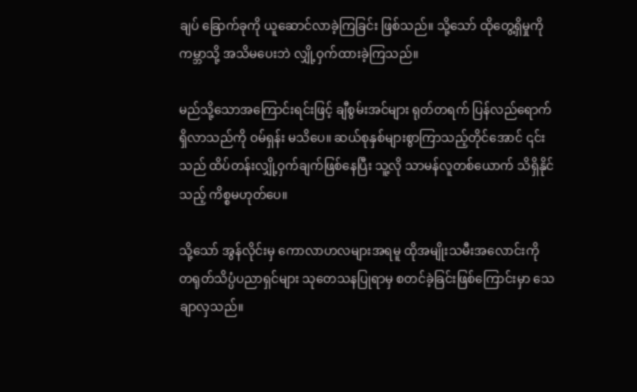ချပ် ခြောက်ခုကို ယူဆောင်လာခဲ့ကြခြင်း ဖြစ်သည်။ သို့သော် ထိုတွေ့ရှိမှုကို ကမ္ဘာသို့ အသိမပေးဘဲ လျှို့ဝှက်ထားခဲ့ကြသည်။

မည်သို့သောအကြောင်းရင်းဖြင့် ချီစွမ်းအင်များ ရုတ်တရက် ပြန်လည်ရောက်ရှိလာသည်ကို ဝမ်ရှန်း မသိပေ။ ဆယ်စုနှစ်များစွာကြာသည့်တိုင်အောင် ၎င်းသည် ထိပ်တန်းလျှို့ဝှက်ချက်ဖြစ်နေပြီး သူ့လို သာမန်လူတစ်ယောက် သိရှိနိုင်သည့် ကိစ္စမဟုတ်ပေ။

သို့သော် အွန်လိုင်းမှ ကောလာဟလများအရမူ ထိုအမျိုးသမီးအလောင်းကို တရုတ်သိပ္ပံပညာရှင်များ သုတေသနပြုရာမှ စတင်ခဲ့ခြင်းဖြစ်ကြောင်းမှာ သေချာလှသည်။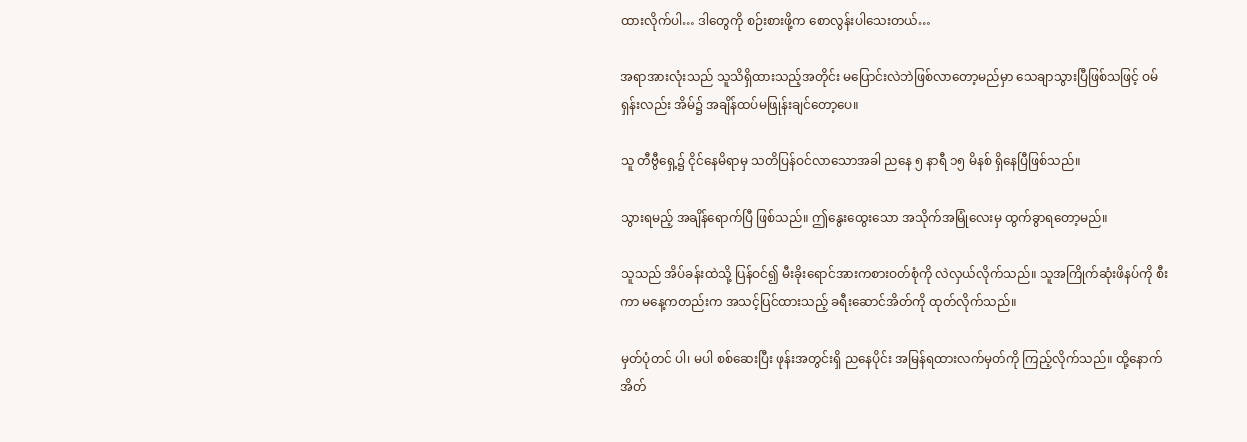ထားလိုက်ပါ… ဒါတွေကို စဉ်းစားဖို့က စောလွန်းပါသေးတယ်…

အရာအားလုံးသည် သူသိရှိထားသည့်အတိုင်း မပြောင်းလဲဘဲဖြစ်လာတော့မည်မှာ သေချာသွားပြီဖြစ်သဖြင့် ဝမ်ရှန်းလည်း အိမ်၌ အချိန်ထပ်မဖြုန်းချင်တော့ပေ။

သူ တီဗွီရှေ့၌ ငိုင်နေမိရာမှ သတိပြန်ဝင်လာသောအခါ ညနေ ၅ နာရီ ၁၅ မိနစ် ရှိနေပြီဖြစ်သည်။

သွားရမည့် အချိန်ရောက်ပြီ ဖြစ်သည်။ ဤနွေးထွေးသော အသိုက်အမြုံလေးမှ ထွက်ခွာရတော့မည်။

သူသည် အိပ်ခန်းထဲသို့ ပြန်ဝင်၍ မီးခိုးရောင်အားကစားဝတ်စုံကို လဲလှယ်လိုက်သည်။ သူအကြိုက်ဆုံးဖိနပ်ကို စီးကာ မနေ့ကတည်းက အသင့်ပြင်ထားသည့် ခရီးဆောင်အိတ်ကို ထုတ်လိုက်သည်။

မှတ်ပုံတင် ပါ၊ မပါ စစ်ဆေးပြီး ဖုန်းအတွင်းရှိ ညနေပိုင်း အမြန်ရထားလက်မှတ်ကို ကြည့်လိုက်သည်။ ထို့နောက် အိတ်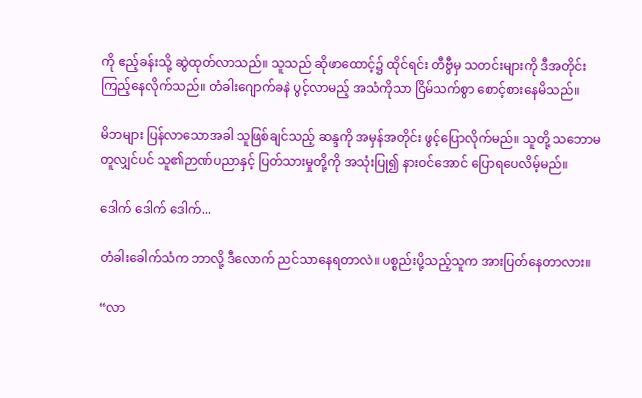ကို ဧည့်ခန်းသို့ ဆွဲထုတ်လာသည်။ သူသည် ဆိုဖာထောင့်၌ ထိုင်ရင်း တီဗွီမှ သတင်းများကို ဒီအတိုင်းကြည့်နေလိုက်သည်။ တံခါးဂျောက်ခနဲ ပွင့်လာမည့် အသံကိုသာ ငြိမ်သက်စွာ စောင့်စားနေမိသည်။

မိဘများ ပြန်လာသောအခါ သူဖြစ်ချင်သည့် ဆန္ဒကို အမှန်အတိုင်း ဖွင့်ပြောလိုက်မည်။ သူတို့ သဘောမတူလျှင်ပင် သူ၏ဉာဏ်ပညာနှင့် ပြတ်သားမှုတို့ကို အသုံးပြု၍ နားဝင်အောင် ပြောရပေလိမ့်မည်။

ဒေါက် ဒေါက် ဒေါက်...

တံခါးခေါက်သံက ဘာလို့ ဒီလောက် ညင်သာနေရတာလဲ။ ပစ္စည်းပို့သည့်သူက အားပြတ်နေတာလား။

“လာ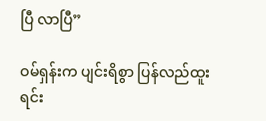ပြီ လာပြီ”

ဝမ်ရှန်းက ပျင်းရိစွာ ပြန်လည်ထူးရင်း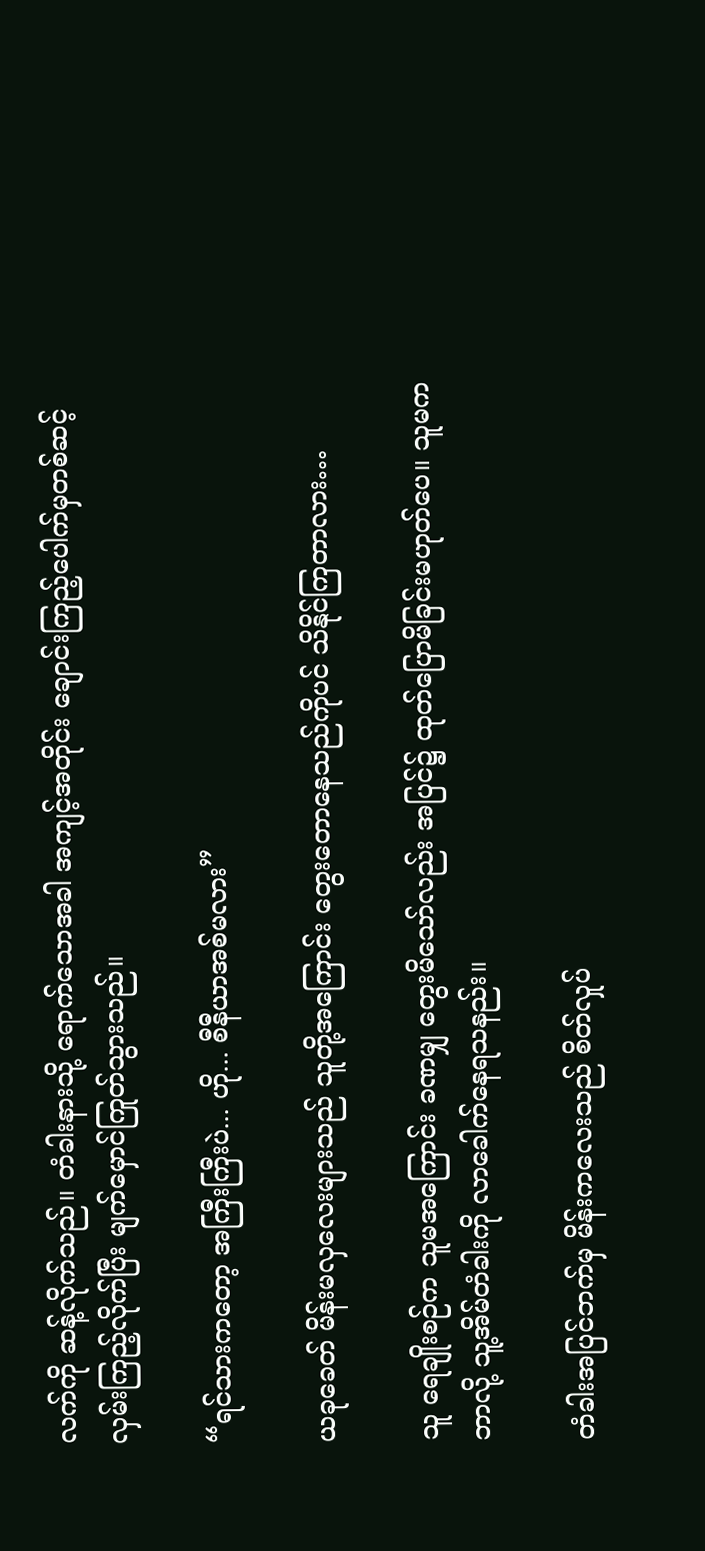လက်ကို ဆန့်လိုက်သည်။ တံခါးနားသို့ ရောက်သောအခါ အကျင့်အတိုင်း ချောင်းကြည့်ပေါက်မှတစ်ဆင့် လှမ်းကြည့်လိုက်ပြီး မျက်မှောင်ကြုတ်သွားသည်။

“ရင်သားကတော့ အကြီးကြီးပဲ... ဟို... စီနီယာအစ်မလား”

ယခုခေတ် မိန်းမလှလေးများသည် သူတို့အကြောင်း တွေးတောနေသည်ကိုပင် သိနိုင်ကြတာလား…

သူ ရေချိုးစဉ်က သူမအကြောင်း ခဏမျှ တွေးမိသော်လည်း အပြင်၌ ထုတ်ပြောမိခြင်းမဟုတ်ပေ။ သူမက ဘာလို့ သူ့အိမ်တံခါးကို လာခေါက်နေရသနည်း။

တံခါးအပြင်ဘက်မှ မိန်းကလေးသည် စိတ်လှုပ်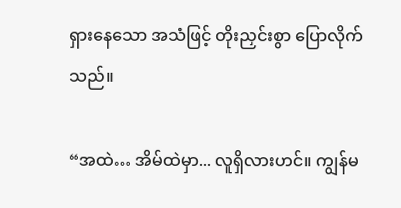ရှားနေသော အသံဖြင့် တိုးညှင်းစွာ ပြောလိုက်သည်။

“အထဲ… အိမ်ထဲမှာ... လူရှိလားဟင်။ ကျွန်မ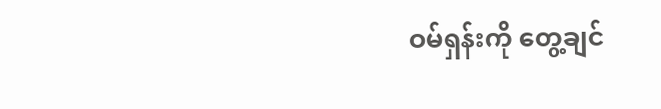ဝမ်ရှန်းကို တွေ့ချင်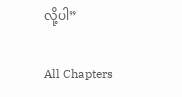လို့ပါ”

All Chapters